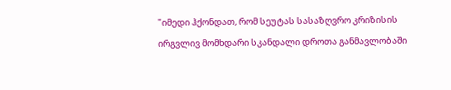"იმედი ჰქონდათ, რომ სეუტას სასაზღვრო კრიზისის ირგვლივ მომხდარი სკანდალი დროთა განმავლობაში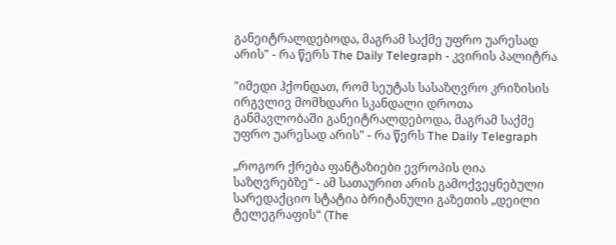განეიტრალდებოდა, მაგრამ საქმე უფრო უარესად არის" - რა წერს The Daily Telegraph - კვირის პალიტრა

"იმედი ჰქონდათ, რომ სეუტას სასაზღვრო კრიზისის ირგვლივ მომხდარი სკანდალი დროთა განმავლობაში განეიტრალდებოდა, მაგრამ საქმე უფრო უარესად არის" - რა წერს The Daily Telegraph

„როგორ ქრება ფანტაზიები ევროპის ღია საზღვრებზე“ - ამ სათაურით არის გამოქვეყნებული სარედაქციო სტატია ბრიტანული გაზეთის „დეილი ტელეგრაფის“ (The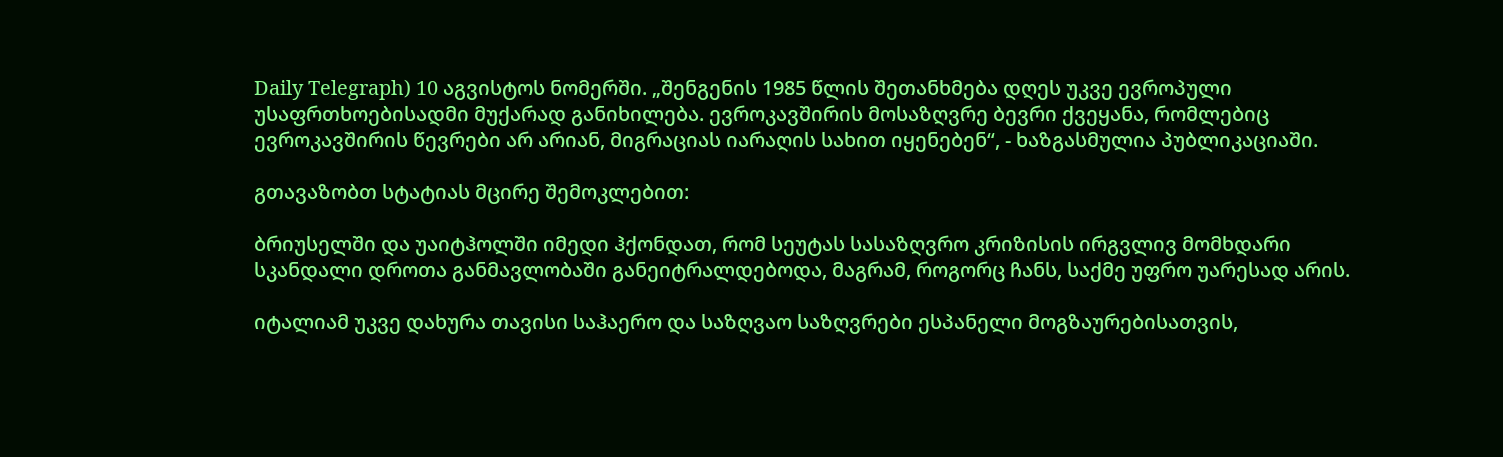Daily Telegraph) 10 აგვისტოს ნომერში. „შენგენის 1985 წლის შეთანხმება დღეს უკვე ევროპული უსაფრთხოებისადმი მუქარად განიხილება. ევროკავშირის მოსაზღვრე ბევრი ქვეყანა, რომლებიც ევროკავშირის წევრები არ არიან, მიგრაციას იარაღის სახით იყენებენ“, - ხაზგასმულია პუბლიკაციაში.

გთავაზობთ სტატიას მცირე შემოკლებით:

ბრიუსელში და უაიტჰოლში იმედი ჰქონდათ, რომ სეუტას სასაზღვრო კრიზისის ირგვლივ მომხდარი სკანდალი დროთა განმავლობაში განეიტრალდებოდა, მაგრამ, როგორც ჩანს, საქმე უფრო უარესად არის.

იტალიამ უკვე დახურა თავისი საჰაერო და საზღვაო საზღვრები ესპანელი მოგზაურებისათვის,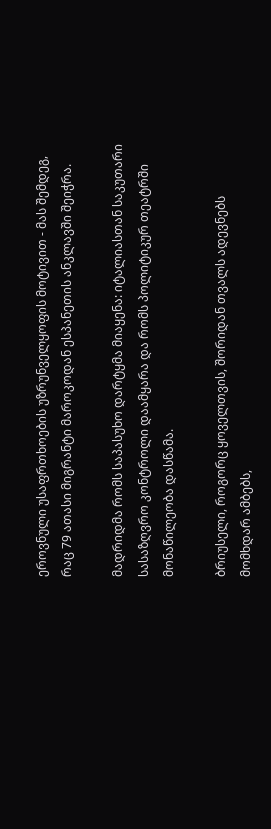ეროვნული უსაფრთხოების უზრუნველყოფის მოტივით - მას შემდეგ, რაც 79 ათასი მიგრანტი მაროკოდან ესპანეთის ანკლავში შეიჭრა.

მადრიდმა რომს საპასუხო დარტყმა მიაყენა: იტალიასთან საკუთარი სასაზღვრო კონტროლი დაამყარა და რომს პოლიტიკურ თეატრში მონაწილეობა დასწამა.

ბრიუსელი, როგორც ყოველთვის, შორიდან თვალს ადევნებს მომხდარ ამბებს,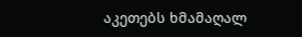აკეთებს ხმამაღალ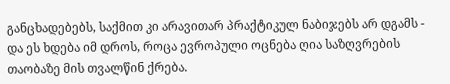განცხადებებს, საქმით კი არავითარ პრაქტიკულ ნაბიჯებს არ დგამს - და ეს ხდება იმ დროს, როცა ევროპული ოცნება ღია საზღვრების თაობაზე მის თვალწინ ქრება.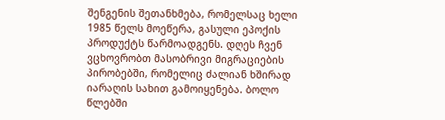შენგენის შეთანხმება, რომელსაც ხელი 1985 წელს მოეწერა, გასული ეპოქის პროდუქტს წარმოადგენს. დღეს ჩვენ ვცხოვრობთ მასობრივი მიგრაციების პირობებში, რომელიც ძალიან ხშირად იარაღის სახით გამოიყენება. ბოლო წლებში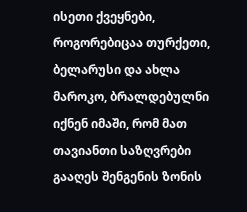ისეთი ქვეყნები, როგორებიცაა თურქეთი, ბელარუსი და ახლა მაროკო, ბრალდებულნი იქნენ იმაში, რომ მათ თავიანთი საზღვრები გააღეს შენგენის ზონის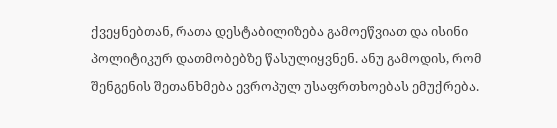ქვეყნებთან, რათა დესტაბილიზება გამოეწვიათ და ისინი პოლიტიკურ დათმობებზე წასულიყვნენ. ანუ გამოდის, რომ შენგენის შეთანხმება ევროპულ უსაფრთხოებას ემუქრება.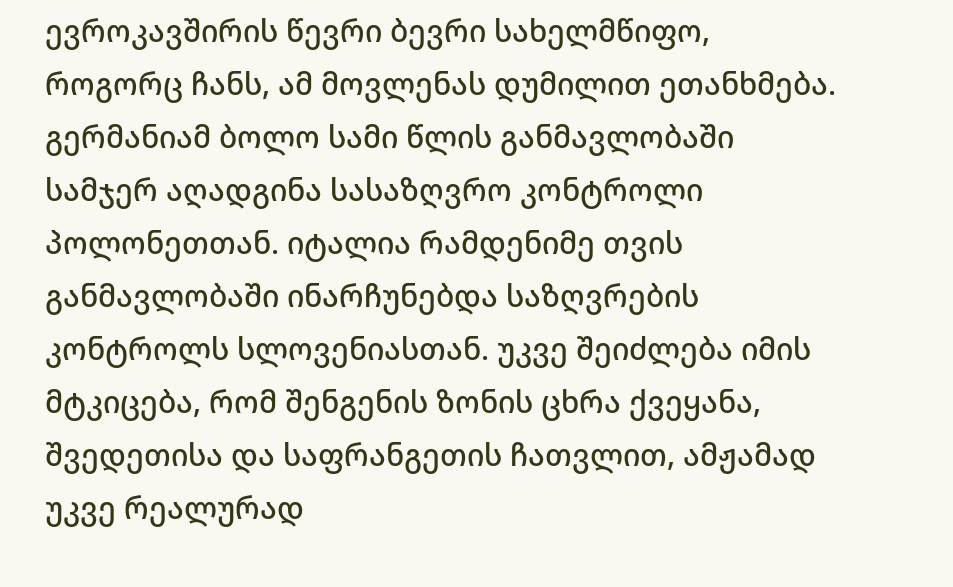ევროკავშირის წევრი ბევრი სახელმწიფო, როგორც ჩანს, ამ მოვლენას დუმილით ეთანხმება. გერმანიამ ბოლო სამი წლის განმავლობაში სამჯერ აღადგინა სასაზღვრო კონტროლი პოლონეთთან. იტალია რამდენიმე თვის განმავლობაში ინარჩუნებდა საზღვრების კონტროლს სლოვენიასთან. უკვე შეიძლება იმის მტკიცება, რომ შენგენის ზონის ცხრა ქვეყანა, შვედეთისა და საფრანგეთის ჩათვლით, ამჟამად უკვე რეალურად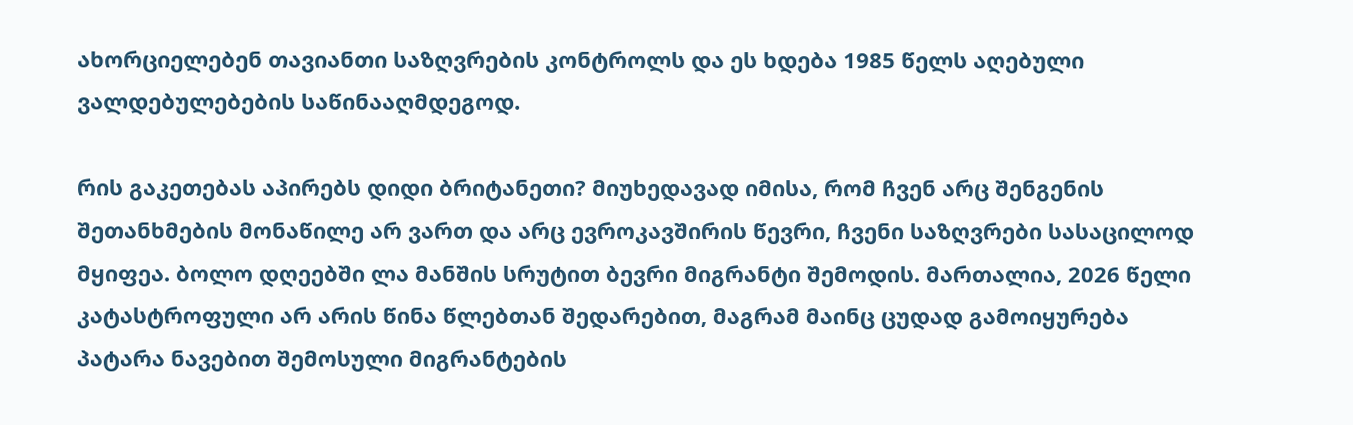ახორციელებენ თავიანთი საზღვრების კონტროლს და ეს ხდება 1985 წელს აღებული ვალდებულებების საწინააღმდეგოდ.

რის გაკეთებას აპირებს დიდი ბრიტანეთი? მიუხედავად იმისა, რომ ჩვენ არც შენგენის შეთანხმების მონაწილე არ ვართ და არც ევროკავშირის წევრი, ჩვენი საზღვრები სასაცილოდ მყიფეა. ბოლო დღეებში ლა მანშის სრუტით ბევრი მიგრანტი შემოდის. მართალია, 2026 წელი კატასტროფული არ არის წინა წლებთან შედარებით, მაგრამ მაინც ცუდად გამოიყურება პატარა ნავებით შემოსული მიგრანტების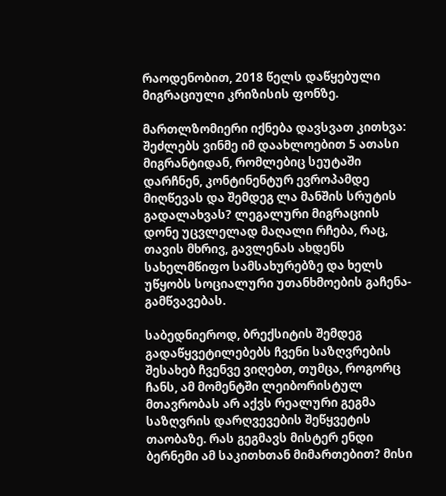რაოდენობით, 2018 წელს დაწყებული მიგრაციული კრიზისის ფონზე.

მართლზომიერი იქნება დავსვათ კითხვა: შეძლებს ვინმე იმ დაახლოებით 5 ათასი მიგრანტიდან, რომლებიც სეუტაში დარჩნენ, კონტინენტურ ევროპამდე მიღწევას და შემდეგ ლა მანშის სრუტის გადალახვას? ლეგალური მიგრაციის დონე უცვლელად მაღალი რჩება, რაც, თავის მხრივ, გავლენას ახდენს სახელმწიფო სამსახურებზე და ხელს უწყობს სოციალური უთანხმოების გაჩენა-გამწვავებას.

საბედნიეროდ, ბრექსიტის შემდეგ გადაწყვეტილებებს ჩვენი საზღვრების შესახებ ჩვენვე ვიღებთ, თუმცა, როგორც ჩანს, ამ მომენტში ლეიბორისტულ მთავრობას არ აქვს რეალური გეგმა საზღვრის დარღვევების შეწყვეტის თაობაზე. რას გეგმავს მისტერ ენდი ბერნემი ამ საკითხთან მიმართებით? მისი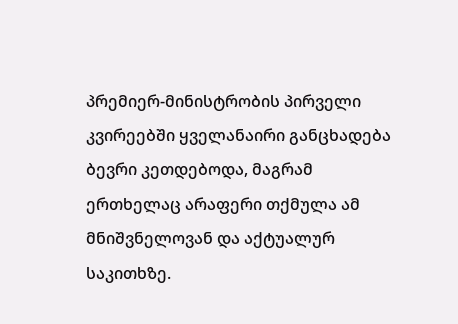პრემიერ-მინისტრობის პირველი კვირეებში ყველანაირი განცხადება ბევრი კეთდებოდა, მაგრამ ერთხელაც არაფერი თქმულა ამ მნიშვნელოვან და აქტუალურ საკითხზე.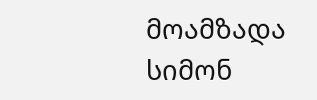მოამზადა სიმონ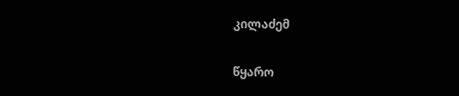კილაძემ

წყარო